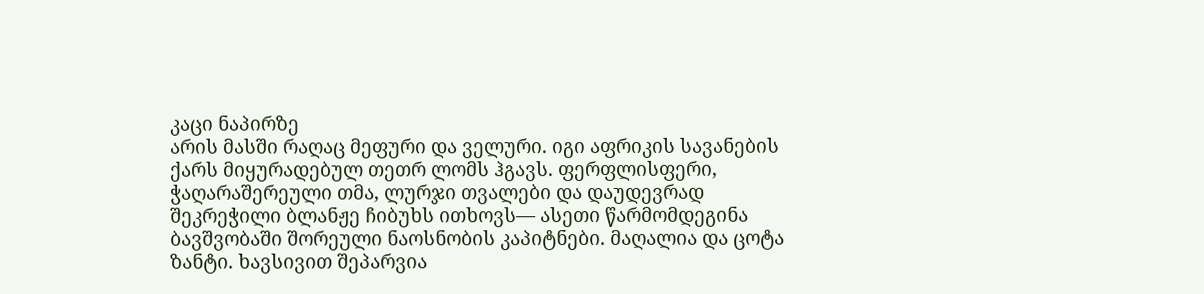კაცი ნაპირზე
არის მასში რაღაც მეფური და ველური. იგი აფრიკის სავანების ქარს მიყურადებულ თეთრ ლომს ჰგავს. ფერფლისფერი, ჭაღარაშერეული თმა, ლურჯი თვალები და დაუდევრად შეკრეჭილი ბლანჟე ჩიბუხს ითხოვს— ასეთი წარმომდეგინა ბავშვობაში შორეული ნაოსნობის კაპიტნები. მაღალია და ცოტა ზანტი. ხავსივით შეპარვია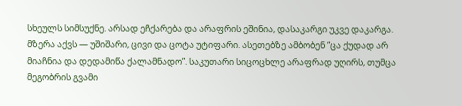სხეულს სიმსუქნე. არსად ეჩქარება და არაფრის ეშინია, დასაკარგი უკვე დაკარგა. მზერა აქვს — უშიშარი, ცივი და ცოტა უტიფარი. ასეთებზე ამბობენ “ცა ქუდად არ მიაჩნია და დედამიწა ქალამნადო”. საკუთარი სიცოცხლე არაფრად უღირს, თუმცა მეგობრის გვამი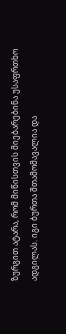ზურგით ატარა, რომ მიწისთვის მიებარებინა უსაფრთხო ადგილას. იგი ბურთა შთამომავალია და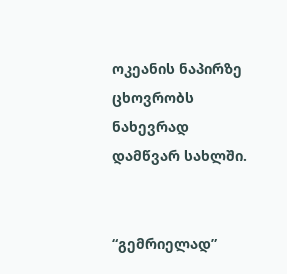ოკეანის ნაპირზე ცხოვრობს ნახევრად დამწვარ სახლში.


“გემრიელად”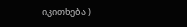იკითხება )